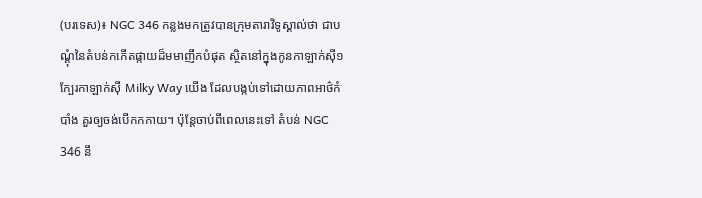(បរទេស)៖ NGC 346 កន្លងមកត្រូវបានក្រុមតារាវិទូស្គាល់ថា ជាបណ្តុំនៃតំបន់កកើតផ្កាយដ៏មមាញឹកបំផុត ស្ថិតនៅក្នុងកូនកាឡាក់ស៊ី១ក្បែរកាឡាក់ស៊ី Milky Way យើង ដែលបង្កប់ទៅដោយភាពអាថ៌កំបាំង គួរឲ្យចង់បើកកកាយ។ ប៉ុន្តែចាប់ពីពេលនេះទៅ តំបន់ NGC 346 នឹ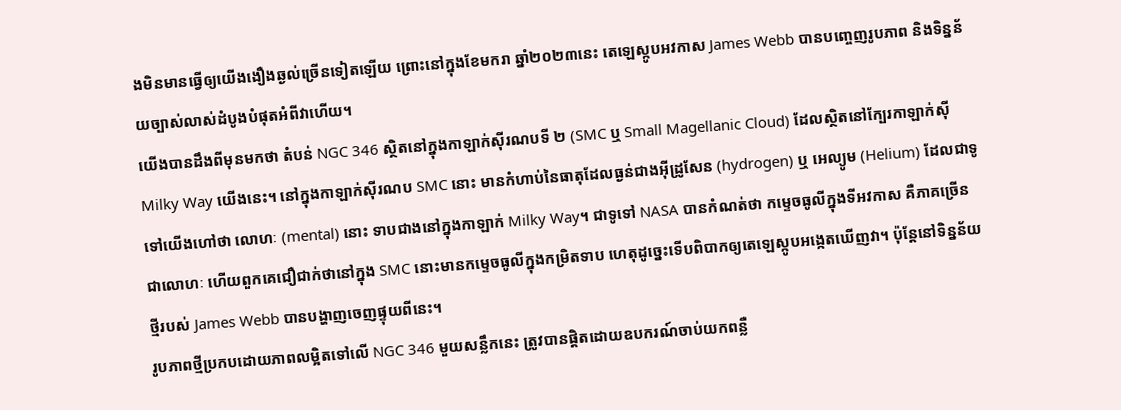ងមិនមានធ្វើឲ្យយើងងឿងឆ្ងល់ច្រើនទៀតឡើយ ព្រោះនៅក្នុងខែមករា ឆ្នាំ២០២៣នេះ តេឡេស្កូបអវកាស James Webb បានបញ្ចេញរូបភាព និងទិន្នន័យច្បាស់លាស់ដំបូងបំផុតអំពីវាហើយ។
យើងបានដឹងពីមុនមកថា តំបន់ NGC 346 ស្ថិតនៅក្នុងកាឡាក់ស៊ីរណបទី ២ (SMC ឬ Small Magellanic Cloud) ដែលស្ថិតនៅក្បែរកាឡាក់ស៊ី Milky Way យើងនេះ។ នៅក្នុងកាឡាក់ស៊ីរណប SMC នោះ មានកំហាប់នៃធាតុដែលធ្ងន់ជាងអ៊ីដ្រូសែន (hydrogen) ឬ អេល្យូម (Helium) ដែលជាទូទៅយើងហៅថា លោហៈ (mental) នោះ ទាបជាងនៅក្នុងកាឡាក់ Milky Way។ ជាទូទៅ NASA បានកំណត់ថា កម្ទេចធូលីក្នុងទីអវកាស គឺភាគច្រើនជាលោហៈ ហើយពួកគេជឿជាក់ថានៅក្នុង SMC នោះមានកម្ទេចធូលីក្នុងកម្រិតទាប ហេតុដូច្នេះទើបពិបាកឲ្យតេឡេស្កូបអង្កេតឃើញវា។ ប៉ុន្តែនៅទិន្នន័យថ្មីរបស់ James Webb បានបង្ហាញចេញផ្ទុយពីនេះ។
រូបភាពថ្មីប្រកបដោយភាពលម្អិតទៅលើ NGC 346 មួយសន្លឹកនេះ ត្រូវបានផ្តិតដោយឧបករណ៍ចាប់យកពន្លឺ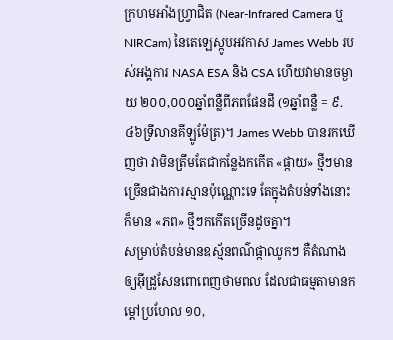ក្រហមអាំងហ្វ្រាជិត (Near-Infrared Camera ឬ NIRCam) នៃតេឡេស្កូបអវកាស James Webb របស់អង្គការ NASA ESA និង CSA ហើយវាមានចម្ងាយ ២០០,០០០ឆ្នាំពន្លឺពីភពផែនដី (១ឆ្នាំពន្លឺ = ៩.៤៦ទ្រីលានគីឡូម៉ែត្រ)។ James Webb បានរកឃើញថា វាមិនត្រឹមតែជាកន្លែងកកើត «ផ្កាយ» ថ្មីៗមានច្រើនជាងការស្មានប៉ុណ្ណោះទេ តែក្នុងតំបន់ទាំងនោះក៏មាន «ភព» ថ្មីៗកកើតច្រើនដូចគ្នា។
សម្រាប់តំបន់មានឧស្ម័នពណ៌ផ្កាឈូកៗ គឺតំណាងឲ្យអ៊ីដ្រូសែនពោពេញថាមពល ដែលជាធម្មតាមានកម្តៅប្រហែល ១០,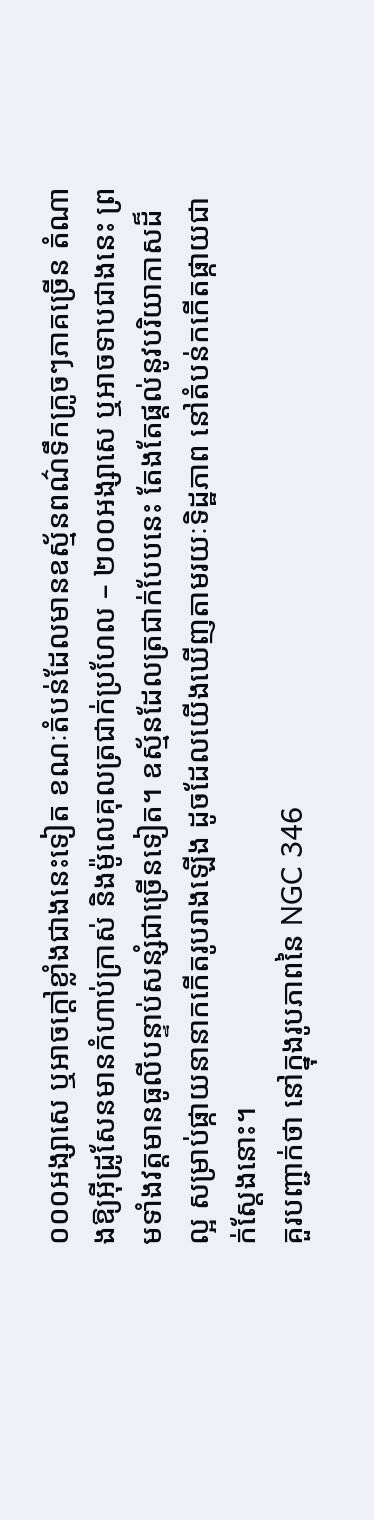០០០អង្សាសេ ឬអាចក្តៅខ្លាំងជាងនេះទៀត ខណៈតំបន់ដែលមានឧស្ម័នពណ៌ទឹកក្រូចៗភាគច្រើន តំណាងឱ្យអ៊ីដ្រូសែនមានកំហាប់ក្រាស់ និងម៉ូលេគុលត្រជាក់ប្រហែល – ២០០អង្សាសេ ឬអាចទាបជាងនេះ ព្រមទាំងវត្តមានធូលីបន្ទាប់សន្សំជាច្រើនទៀត។ ឧស្ម័នដែលត្រជាក់បែបនេះ តែងតែផ្តល់នូវបរិយាកាសដ៏ល្អ សម្រាប់ផ្កាយនានាកកើតរូបរាងឡើង ដូចដែលយើងឃើញតាមរយៈទិដ្ឋភាព នៅតំបន់កកើតផ្កាយជាក់ស្តែងនោះ។
គួរបញ្ជាក់ថា នៅក្នុងរូបភាពនៃ NGC 346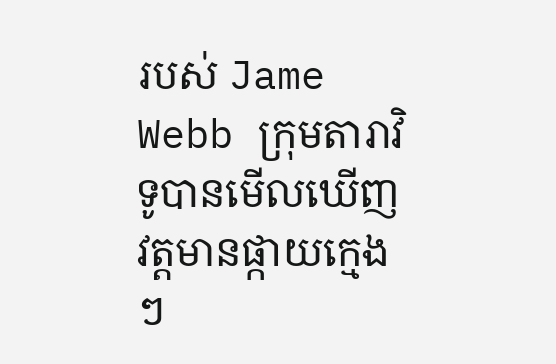របស់ Jame Webb ក្រុមតារាវិទូបានមើលឃើញវត្តមានផ្កាយក្មេងៗ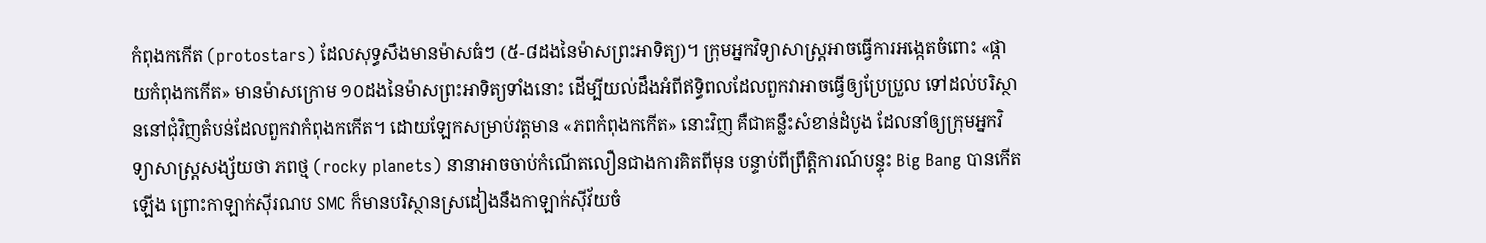កំពុងកកើត (protostars) ដែលសុទ្ធសឹងមានម៉ាសធំៗ (៥-៨ដងនៃម៉ាសព្រះអាទិត្យ)។ ក្រុមអ្នកវិទ្យាសាស្ត្រអាចធ្វើការអង្កេតចំពោះ «ផ្កាយកំពុងកកើត» មានម៉ាសក្រោម ១០ដងនៃម៉ាសព្រះអាទិត្យទាំងនោះ ដើម្បីយល់ដឹងអំពីឥទ្ធិពលដែលពួកវាអាចធ្វើឲ្យប្រែប្រួល ទៅដល់បរិស្ថាននៅជុំវិញតំបន់ដែលពួកវាកំពុងកកើត។ ដោយឡែកសម្រាប់វត្តមាន «ភពកំពុងកកើត» នោះវិញ គឺជាគន្លឹះសំខាន់ដំបូង ដែលនាំឲ្យក្រុមអ្នកវិទ្យាសាស្ត្រសង្ស័យថា ភពថ្ម (rocky planets) នានាអាចចាប់កំណើតលឿនជាងការគិតពីមុន បន្ទាប់ពីព្រឹត្តិការណ៍បន្ទុះ Big Bang បានកើតឡើង ព្រោះកាឡាក់ស៊ីរណប SMC ក៏មានបរិស្ថានស្រដៀងនឹងកាឡាក់ស៊ីវ័យចំ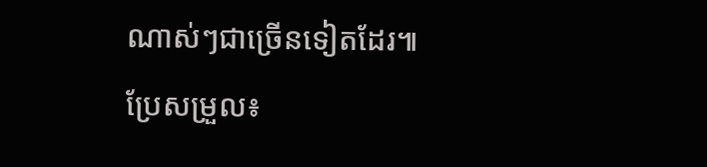ណាស់ៗជាច្រើនទៀតដែរ៕
ប្រែសម្រួល៖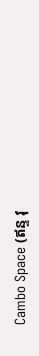Cambo Space (ឥន្ទ វុ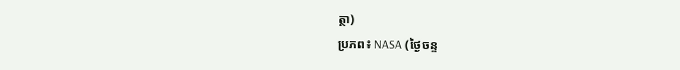ត្ថា)
ប្រភព៖ NASA (ថ្ងៃចន្ទ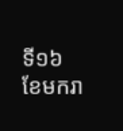ទី១៦ ខែមករា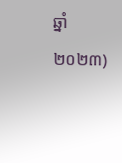ឆ្នាំ២០២៣)